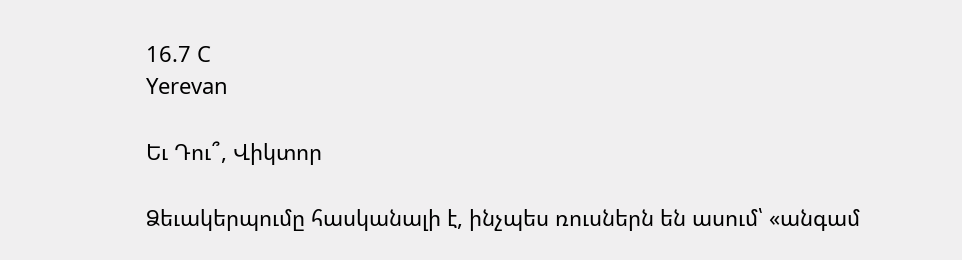16.7 C
Yerevan

Եւ Դու՞, Վիկտոր

Ձեւակերպումը հասկանալի է, ինչպես ռուսներն են ասում՝ «անգամ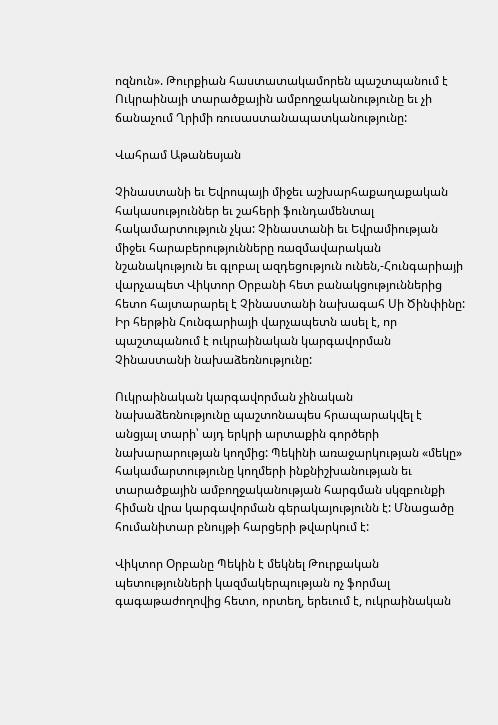ոզնուն». Թուրքիան հաստատակամորեն պաշտպանում է Ուկրաինայի տարածքային ամբողջականությունը եւ չի ճանաչում Ղրիմի ռուսաստանապատկանությունը:

Վահրամ Աթանեսյան

Չինաստանի եւ Եվրոպայի միջեւ աշխարհաքաղաքական հակասություններ եւ շահերի ֆունդամենտալ հակամարտություն չկա: Չինաստանի եւ Եվրամիության միջեւ հարաբերությունները ռազմավարական նշանակություն եւ գլոբալ ազդեցություն ունեն,-Հունգարիայի վարչապետ Վիկտոր Օրբանի հետ բանակցություններից հետո հայտարարել է Չինաստանի նախագահ Սի Ծինփինը: Իր հերթին Հունգարիայի վարչապետն ասել է, որ պաշտպանում է ուկրաինական կարգավորման Չինաստանի նախաձեռնությունը:

Ուկրաինական կարգավորման չինական նախաձեռնությունը պաշտոնապես հրապարակվել է անցյալ տարի՝ այդ երկրի արտաքին գործերի նախարարության կողմից: Պեկինի առաջարկության «մեկը» հակամարտությունը կողմերի ինքնիշխանության եւ տարածքային ամբողջականության հարգման սկզբունքի հիման վրա կարգավորման գերակայությունն է: Մնացածը հումանիտար բնույթի հարցերի թվարկում է:

Վիկտոր Օրբանը Պեկին է մեկնել Թուրքական պետությունների կազմակերպության ոչ ֆորմալ գագաթաժողովից հետո, որտեղ, երեւում է, ուկրաինական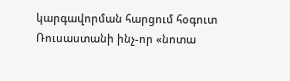կարգավորման հարցում հօգուտ Ռուսաստանի ինչ-որ «նոտա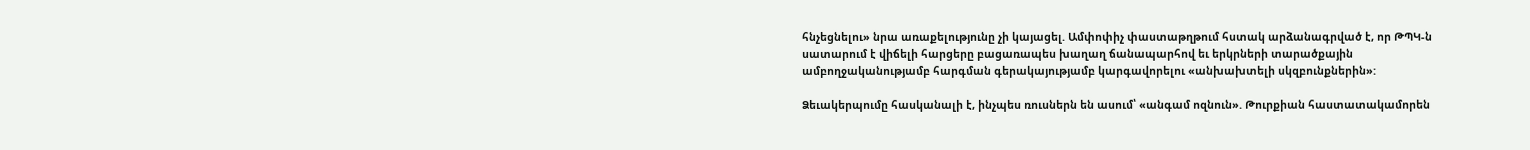հնչեցնելու» նրա առաքելությունը չի կայացել. Ամփոփիչ փաստաթղթում հստակ արձանագրված է, որ ԹՊԿ‑ն սատարում է վիճելի հարցերը բացառապես խաղաղ ճանապարհով եւ երկրների տարածքային ամբողջականությամբ հարգման գերակայությամբ կարգավորելու «անխախտելի սկզբունքներին»:

Ձեւակերպումը հասկանալի է, ինչպես ռուսներն են ասում՝ «անգամ ոզնուն». Թուրքիան հաստատակամորեն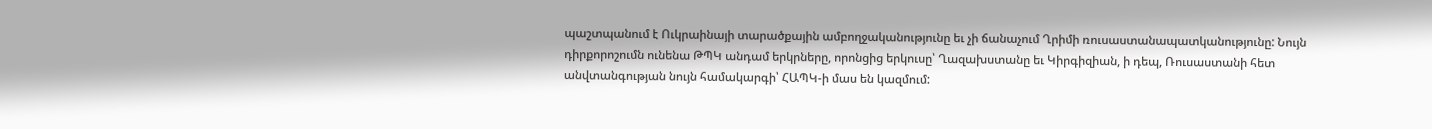պաշտպանում է Ուկրաինայի տարածքային ամբողջականությունը եւ չի ճանաչում Ղրիմի ռուսաստանապատկանությունը: Նույն դիրքորոշումն ունենա ԹՊԿ անդամ երկրները, որոնցից երկուսը՝ Ղազախստանը եւ Կիրգիզիան, ի դեպ, Ռուսաստանի հետ անվտանգության նույն համակարգի՝ ՀԱՊԿ‑ի մաս են կազմում: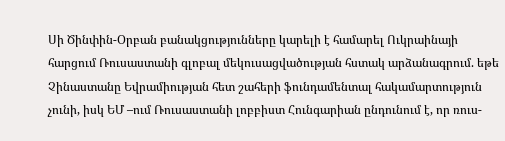Սի Ծինփին-Օրբան բանակցությունները կարելի է համարել Ուկրաինայի հարցում Ռուսաստանի գլոբալ մեկուսացվածության հստակ արձանագրում. եթե Չինաստանը Եվրամիության հետ շահերի ֆունդամենտալ հակամարտություն չունի, իսկ ԵՄ –ում Ռուսաստանի լոբբիստ Հունգարիան ընդունում է, որ ռուս-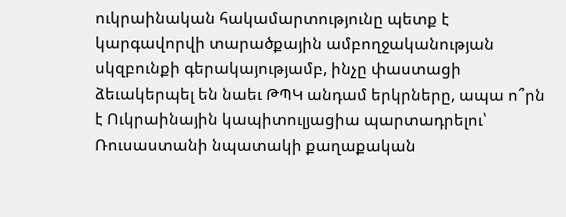ուկրաինական հակամարտությունը պետք է կարգավորվի տարածքային ամբողջականության սկզբունքի գերակայությամբ, ինչը փաստացի ձեւակերպել են նաեւ ԹՊԿ անդամ երկրները, ապա ո՞րն է Ուկրաինային կապիտուլյացիա պարտադրելու՝ Ռուսաստանի նպատակի քաղաքական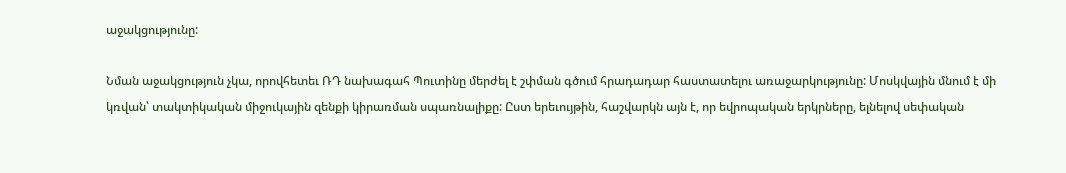աջակցությունը:

Նման աջակցություն չկա, որովհետեւ ՌԴ նախագահ Պուտինը մերժել է շփման գծում հրադադար հաստատելու առաջարկությունը: Մոսկվային մնում է մի կռվան՝ տակտիկական միջուկային զենքի կիրառման սպառնալիքը: Ըստ երեւույթին, հաշվարկն այն է, որ եվրոպական երկրները, ելնելով սեփական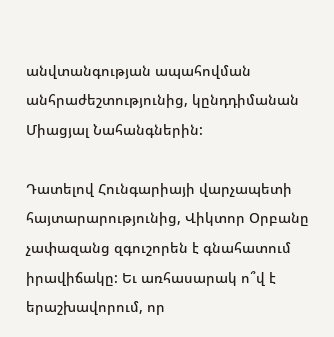անվտանգության ապահովման անհրաժեշտությունից, կընդդիմանան Միացյալ Նահանգներին:

Դատելով Հունգարիայի վարչապետի հայտարարությունից, Վիկտոր Օրբանը չափազանց զգուշորեն է գնահատում իրավիճակը: Եւ առհասարակ ո՞վ է երաշխավորում, որ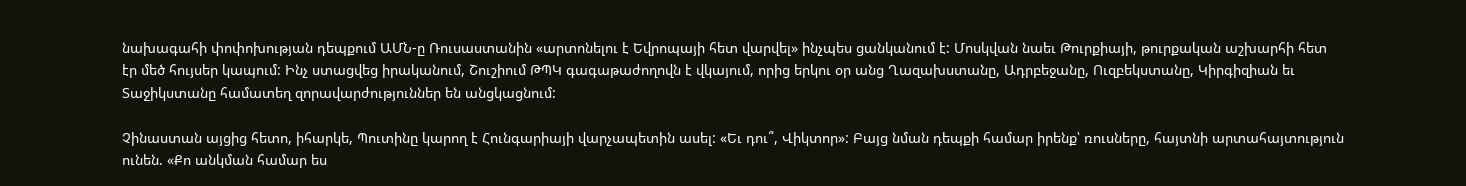նախագահի փոփոխության դեպքում ԱՄՆ‑ը Ռուսաստանին «արտոնելու է Եվրոպայի հետ վարվել» ինչպես ցանկանում է: Մոսկվան նաեւ Թուրքիայի, թուրքական աշխարհի հետ էր մեծ հույսեր կապում: Ինչ ստացվեց իրականում, Շուշիում ԹՊԿ գագաթաժողովն է վկայում, որից երկու օր անց Ղազախստանը, Ադրբեջանը, Ուզբեկստանը, Կիրգիզիան եւ Տաջիկստանը համատեղ զորավարժություններ են անցկացնում:

Չինաստան այցից հետո, իհարկե, Պուտինը կարող է Հունգարիայի վարչապետին ասել: «Եւ դու՞, Վիկտոր»: Բայց նման դեպքի համար իրենք՝ ռուսները, հայտնի արտահայտություն ունեն. «Քո անկման համար ես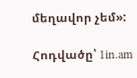մեղավոր չեմ»:

Հոդվածը՝ 1in.am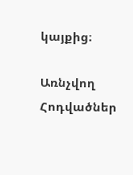կայքից։

Առնչվող Հոդվածներ